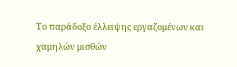Το παράδοξο έλλειψης εργαζομένων και χαμηλών μισθών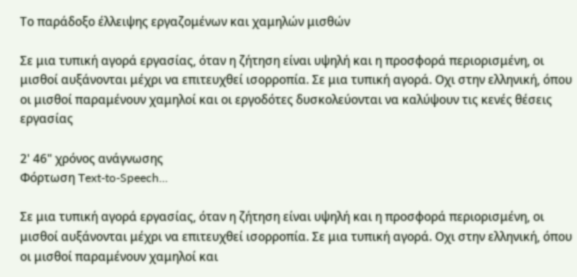Το παράδοξο έλλειψης εργαζομένων και χαμηλών μισθών

Σε μια τυπική αγορά εργασίας, όταν η ζήτηση είναι υψηλή και η προσφορά περιορισμένη, οι μισθοί αυξάνονται μέχρι να επιτευχθεί ισορροπία. Σε μια τυπική αγορά. Οχι στην ελληνική, όπου οι μισθοί παραμένουν χαμηλοί και οι εργοδότες δυσκολεύονται να καλύψουν τις κενές θέσεις εργασίας

2' 46" χρόνος ανάγνωσης
Φόρτωση Text-to-Speech...

Σε μια τυπική αγορά εργασίας, όταν η ζήτηση είναι υψηλή και η προσφορά περιορισμένη, οι μισθοί αυξάνονται μέχρι να επιτευχθεί ισορροπία. Σε μια τυπική αγορά. Οχι στην ελληνική, όπου οι μισθοί παραμένουν χαμηλοί και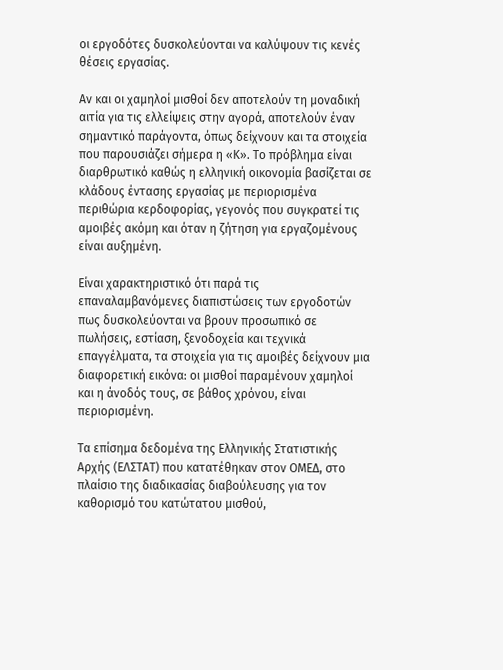οι εργοδότες δυσκολεύονται να καλύψουν τις κενές θέσεις εργασίας.

Αν και οι χαμηλοί μισθοί δεν αποτελούν τη μοναδική αιτία για τις ελλείψεις στην αγορά, αποτελούν έναν σημαντικό παράγοντα, όπως δείχνουν και τα στοιχεία που παρουσιάζει σήμερα η «Κ». Το πρόβλημα είναι διαρθρωτικό καθώς η ελληνική οικονομία βασίζεται σε κλάδους έντασης εργασίας με περιορισμένα περιθώρια κερδοφορίας, γεγονός που συγκρατεί τις αμοιβές ακόμη και όταν η ζήτηση για εργαζομένους είναι αυξημένη.

Είναι χαρακτηριστικό ότι παρά τις επαναλαμβανόμενες διαπιστώσεις των εργοδοτών πως δυσκολεύονται να βρουν προσωπικό σε πωλήσεις, εστίαση, ξενοδοχεία και τεχνικά επαγγέλματα, τα στοιχεία για τις αμοιβές δείχνουν μια διαφορετική εικόνα: οι μισθοί παραμένουν χαμηλοί και η άνοδός τους, σε βάθος χρόνου, είναι περιορισμένη.

Τα επίσημα δεδομένα της Ελληνικής Στατιστικής Αρχής (ΕΛΣΤΑΤ) που κατατέθηκαν στον ΟΜΕΔ, στο πλαίσιο της διαδικασίας διαβούλευσης για τον καθορισμό του κατώτατου μισθού,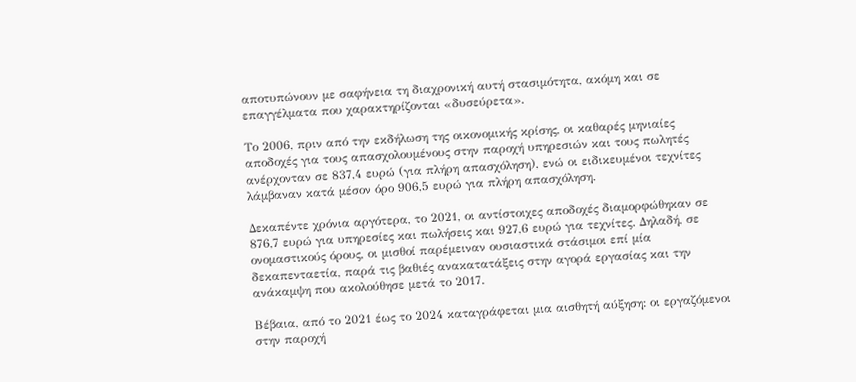αποτυπώνουν με σαφήνεια τη διαχρονική αυτή στασιμότητα, ακόμη και σε επαγγέλματα που χαρακτηρίζονται «δυσεύρετα».

Το 2006, πριν από την εκδήλωση της οικονομικής κρίσης, οι καθαρές μηνιαίες αποδοχές για τους απασχολουμένους στην παροχή υπηρεσιών και τους πωλητές ανέρχονταν σε 837,4 ευρώ (για πλήρη απασχόληση), ενώ οι ειδικευμένοι τεχνίτες λάμβαναν κατά μέσον όρο 906,5 ευρώ για πλήρη απασχόληση.

Δεκαπέντε χρόνια αργότερα, το 2021, οι αντίστοιχες αποδοχές διαμορφώθηκαν σε 876,7 ευρώ για υπηρεσίες και πωλήσεις και 927,6 ευρώ για τεχνίτες. Δηλαδή, σε ονομαστικούς όρους, οι μισθοί παρέμειναν ουσιαστικά στάσιμοι επί μία δεκαπενταετία, παρά τις βαθιές ανακατατάξεις στην αγορά εργασίας και την ανάκαμψη που ακολούθησε μετά το 2017.

Βέβαια, από το 2021 έως το 2024 καταγράφεται μια αισθητή αύξηση: οι εργαζόμενοι στην παροχή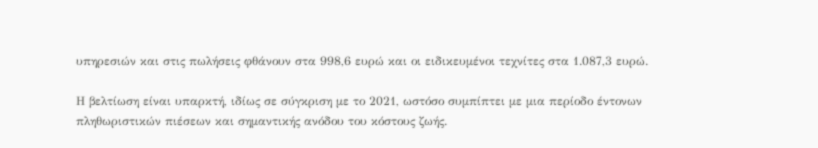υπηρεσιών και στις πωλήσεις φθάνουν στα 998,6 ευρώ και οι ειδικευμένοι τεχνίτες στα 1.087,3 ευρώ.

Η βελτίωση είναι υπαρκτή, ιδίως σε σύγκριση με το 2021, ωστόσο συμπίπτει με μια περίοδο έντονων πληθωριστικών πιέσεων και σημαντικής ανόδου του κόστους ζωής.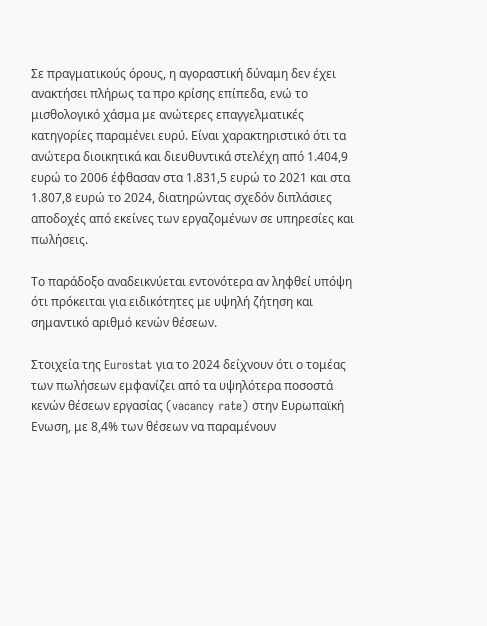Σε πραγματικούς όρους, η αγοραστική δύναμη δεν έχει ανακτήσει πλήρως τα προ κρίσης επίπεδα, ενώ το μισθολογικό χάσμα με ανώτερες επαγγελματικές κατηγορίες παραμένει ευρύ. Είναι χαρακτηριστικό ότι τα ανώτερα διοικητικά και διευθυντικά στελέχη από 1.404,9 ευρώ το 2006 έφθασαν στα 1.831,5 ευρώ το 2021 και στα 1.807,8 ευρώ το 2024, διατηρώντας σχεδόν διπλάσιες αποδοχές από εκείνες των εργαζομένων σε υπηρεσίες και πωλήσεις.

Το παράδοξο αναδεικνύεται εντονότερα αν ληφθεί υπόψη ότι πρόκειται για ειδικότητες με υψηλή ζήτηση και σημαντικό αριθμό κενών θέσεων.

Στοιχεία της Eurostat για το 2024 δείχνουν ότι ο τομέας των πωλήσεων εμφανίζει από τα υψηλότερα ποσοστά κενών θέσεων εργασίας (vacancy rate) στην Ευρωπαϊκή Ενωση, με 8,4% των θέσεων να παραμένουν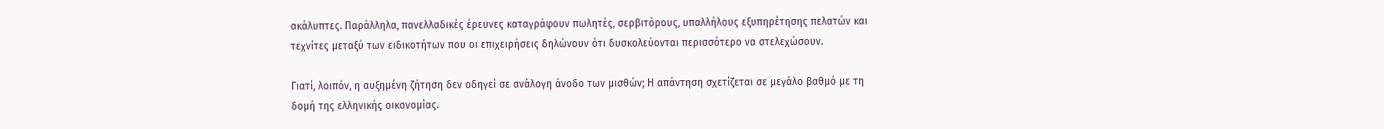ακάλυπτες. Παράλληλα, πανελλαδικές έρευνες καταγράφουν πωλητές, σερβιτόρους, υπαλλήλους εξυπηρέτησης πελατών και τεχνίτες μεταξύ των ειδικοτήτων που οι επιχειρήσεις δηλώνουν ότι δυσκολεύονται περισσότερο να στελεχώσουν.

Γιατί, λοιπόν, η αυξημένη ζήτηση δεν οδηγεί σε ανάλογη άνοδο των μισθών; Η απάντηση σχετίζεται σε μεγάλο βαθμό με τη δομή της ελληνικής οικονομίας.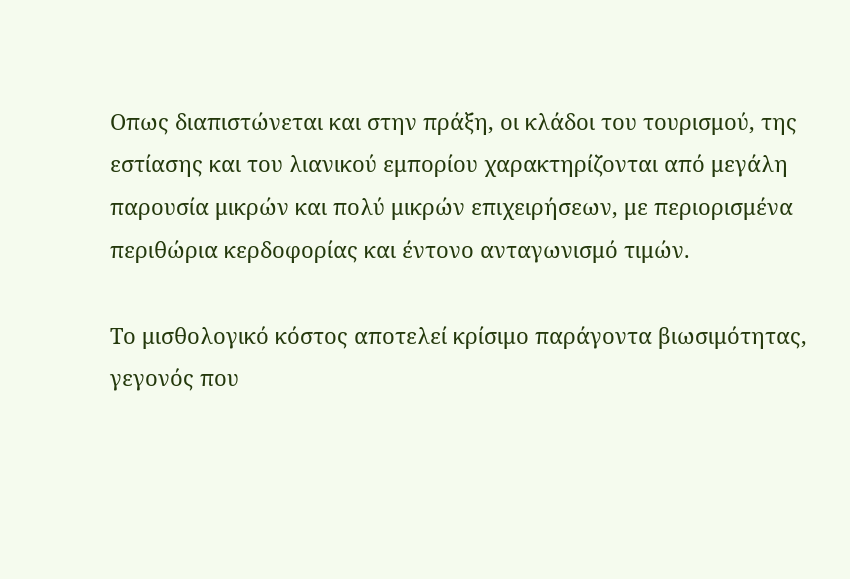Οπως διαπιστώνεται και στην πράξη, οι κλάδοι του τουρισμού, της εστίασης και του λιανικού εμπορίου χαρακτηρίζονται από μεγάλη παρουσία μικρών και πολύ μικρών επιχειρήσεων, με περιορισμένα περιθώρια κερδοφορίας και έντονο ανταγωνισμό τιμών.

Το μισθολογικό κόστος αποτελεί κρίσιμο παράγοντα βιωσιμότητας, γεγονός που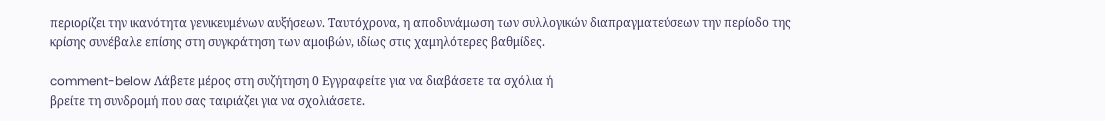περιορίζει την ικανότητα γενικευμένων αυξήσεων. Ταυτόχρονα, η αποδυνάμωση των συλλογικών διαπραγματεύσεων την περίοδο της κρίσης συνέβαλε επίσης στη συγκράτηση των αμοιβών, ιδίως στις χαμηλότερες βαθμίδες.

comment-below Λάβετε μέρος στη συζήτηση 0 Εγγραφείτε για να διαβάσετε τα σχόλια ή
βρείτε τη συνδρομή που σας ταιριάζει για να σχολιάσετε.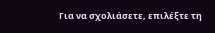Για να σχολιάσετε, επιλέξτε τη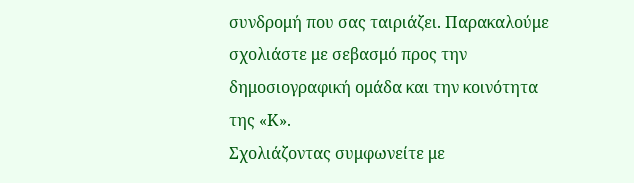συνδρομή που σας ταιριάζει. Παρακαλούμε σχολιάστε με σεβασμό προς την δημοσιογραφική ομάδα και την κοινότητα της «Κ».
Σχολιάζοντας συμφωνείτε με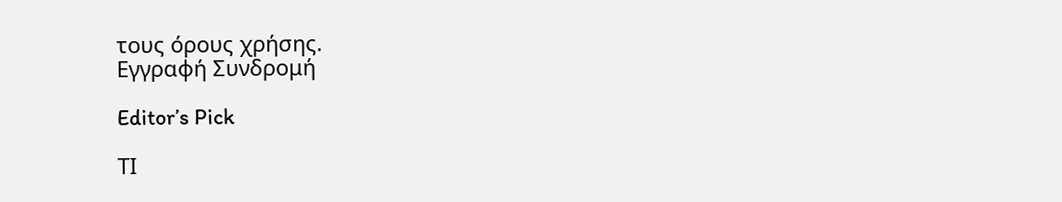τους όρους χρήσης.
Εγγραφή Συνδρομή

Editor’s Pick

ΤΙ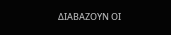ΔΙΑΒΑΖΟΥΝ ΟΙ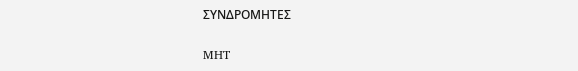ΣΥΝΔΡΟΜΗΤΕΣ

MHT